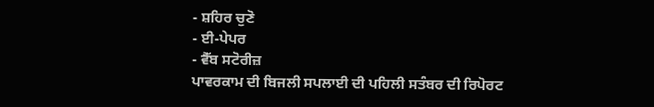- ਸ਼ਹਿਰ ਚੁਣੋ
- ਈ-ਪੇਪਰ
- ਵੈੱਬ ਸਟੋਰੀਜ਼
ਪਾਵਰਕਾਮ ਦੀ ਬਿਜਲੀ ਸਪਲਾਈ ਦੀ ਪਹਿਲੀ ਸਤੰਬਰ ਦੀ ਰਿਪੋਰਟ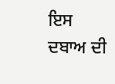ਇਸ ਦਬਾਅ ਦੀ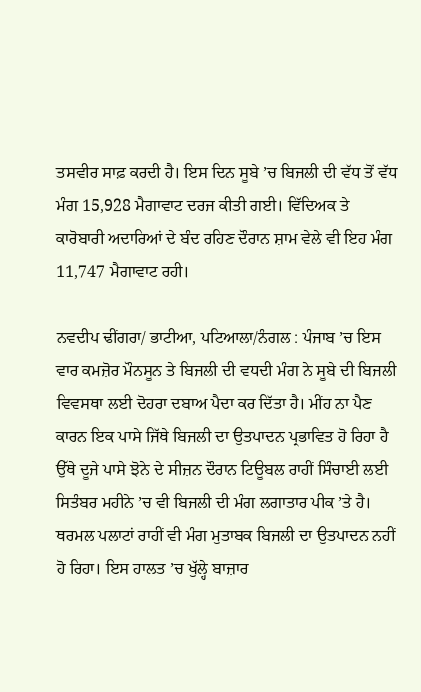ਤਸਵੀਰ ਸਾਫ਼ ਕਰਦੀ ਹੈ। ਇਸ ਦਿਨ ਸੂਬੇ ’ਚ ਬਿਜਲੀ ਦੀ ਵੱਧ ਤੋਂ ਵੱਧ ਮੰਗ 15,928 ਮੈਗਾਵਾਟ ਦਰਜ ਕੀਤੀ ਗਈ। ਵਿੱਦਿਅਕ ਤੇ ਕਾਰੋਬਾਰੀ ਅਦਾਰਿਆਂ ਦੇ ਬੰਦ ਰਹਿਣ ਦੌਰਾਨ ਸ਼ਾਮ ਵੇਲੇ ਵੀ ਇਹ ਮੰਗ 11,747 ਮੈਗਾਵਾਟ ਰਹੀ।

ਨਵਦੀਪ ਢੀਂਗਰਾ/ ਭਾਟੀਆ, ਪਟਿਆਲਾ/ਨੰਗਲ : ਪੰਜਾਬ ’ਚ ਇਸ ਵਾਰ ਕਮਜ਼ੋਰ ਮੌਨਸੂਨ ਤੇ ਬਿਜਲੀ ਦੀ ਵਧਦੀ ਮੰਗ ਨੇ ਸੂਬੇ ਦੀ ਬਿਜਲੀ ਵਿਵਸਥਾ ਲਈ ਦੋਹਰਾ ਦਬਾਅ ਪੈਦਾ ਕਰ ਦਿੱਤਾ ਹੈ। ਮੀਂਹ ਨਾ ਪੈਣ ਕਾਰਨ ਇਕ ਪਾਸੇ ਜਿੱਥੇ ਬਿਜਲੀ ਦਾ ਉਤਪਾਦਨ ਪ੍ਰਭਾਵਿਤ ਹੋ ਰਿਹਾ ਹੈ ਉੱਥੇ ਦੂਜੇ ਪਾਸੇ ਝੋਨੇ ਦੇ ਸੀਜ਼ਨ ਦੌਰਾਨ ਟਿਊਬਲ ਰਾਹੀਂ ਸਿੰਚਾਈ ਲਈ ਸਿਤੰਬਰ ਮਹੀਨੇ ’ਚ ਵੀ ਬਿਜਲੀ ਦੀ ਮੰਗ ਲਗਾਤਾਰ ਪੀਕ ’ਤੇ ਹੈ। ਥਰਮਲ ਪਲਾਟਾਂ ਰਾਹੀਂ ਵੀ ਮੰਗ ਮੁਤਾਬਕ ਬਿਜਲੀ ਦਾ ਉਤਪਾਦਨ ਨਹੀਂ ਹੋ ਰਿਹਾ। ਇਸ ਹਾਲਤ ’ਚ ਖੁੱਲ੍ਹੇ ਬਾਜ਼ਾਰ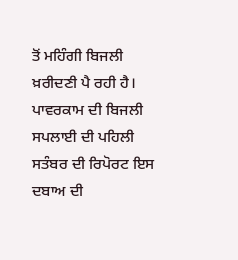ਤੋਂ ਮਹਿੰਗੀ ਬਿਜਲੀ ਖ਼ਰੀਦਣੀ ਪੈ ਰਹੀ ਹੈ।
ਪਾਵਰਕਾਮ ਦੀ ਬਿਜਲੀ ਸਪਲਾਈ ਦੀ ਪਹਿਲੀ ਸਤੰਬਰ ਦੀ ਰਿਪੋਰਟ ਇਸ ਦਬਾਅ ਦੀ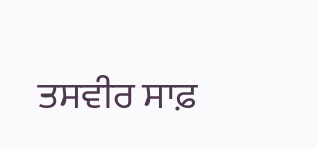ਤਸਵੀਰ ਸਾਫ਼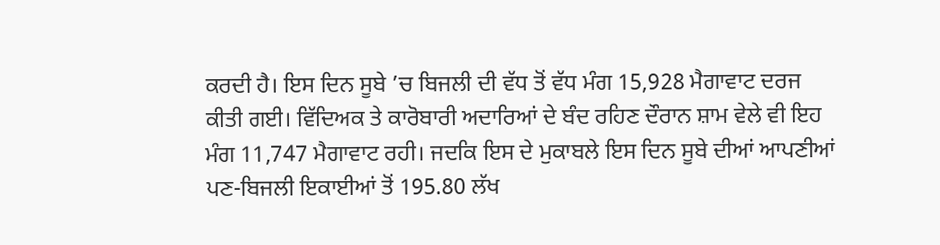ਕਰਦੀ ਹੈ। ਇਸ ਦਿਨ ਸੂਬੇ ’ਚ ਬਿਜਲੀ ਦੀ ਵੱਧ ਤੋਂ ਵੱਧ ਮੰਗ 15,928 ਮੈਗਾਵਾਟ ਦਰਜ ਕੀਤੀ ਗਈ। ਵਿੱਦਿਅਕ ਤੇ ਕਾਰੋਬਾਰੀ ਅਦਾਰਿਆਂ ਦੇ ਬੰਦ ਰਹਿਣ ਦੌਰਾਨ ਸ਼ਾਮ ਵੇਲੇ ਵੀ ਇਹ ਮੰਗ 11,747 ਮੈਗਾਵਾਟ ਰਹੀ। ਜਦਕਿ ਇਸ ਦੇ ਮੁਕਾਬਲੇ ਇਸ ਦਿਨ ਸੂਬੇ ਦੀਆਂ ਆਪਣੀਆਂ ਪਣ-ਬਿਜਲੀ ਇਕਾਈਆਂ ਤੋਂ 195.80 ਲੱਖ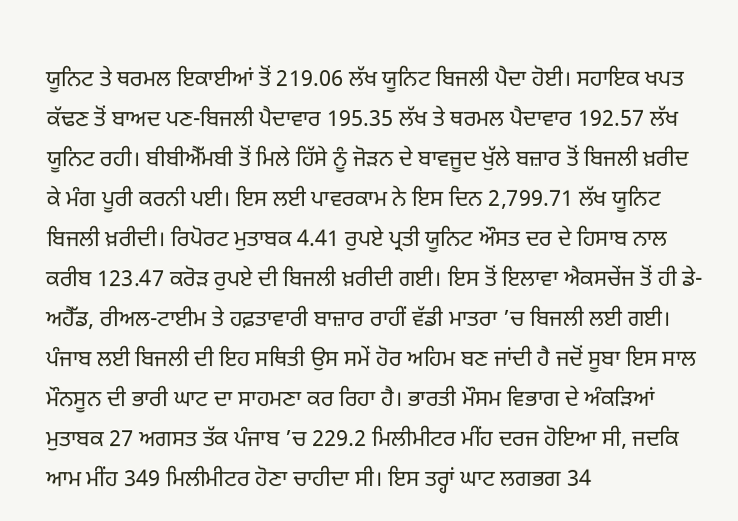ਯੂਨਿਟ ਤੇ ਥਰਮਲ ਇਕਾਈਆਂ ਤੋਂ 219.06 ਲੱਖ ਯੂਨਿਟ ਬਿਜਲੀ ਪੈਦਾ ਹੋਈ। ਸਹਾਇਕ ਖਪਤ ਕੱਢਣ ਤੋਂ ਬਾਅਦ ਪਣ-ਬਿਜਲੀ ਪੈਦਾਵਾਰ 195.35 ਲੱਖ ਤੇ ਥਰਮਲ ਪੈਦਾਵਾਰ 192.57 ਲੱਖ ਯੂਨਿਟ ਰਹੀ। ਬੀਬੀਐੱਮਬੀ ਤੋਂ ਮਿਲੇ ਹਿੱਸੇ ਨੂੰ ਜੋੜਨ ਦੇ ਬਾਵਜੂਦ ਖੁੱਲੇ ਬਜ਼ਾਰ ਤੋਂ ਬਿਜਲੀ ਖ਼ਰੀਦ ਕੇ ਮੰਗ ਪੂਰੀ ਕਰਨੀ ਪਈ। ਇਸ ਲਈ ਪਾਵਰਕਾਮ ਨੇ ਇਸ ਦਿਨ 2,799.71 ਲੱਖ ਯੂਨਿਟ ਬਿਜਲੀ ਖ਼ਰੀਦੀ। ਰਿਪੋਰਟ ਮੁਤਾਬਕ 4.41 ਰੁਪਏ ਪ੍ਰਤੀ ਯੂਨਿਟ ਔਸਤ ਦਰ ਦੇ ਹਿਸਾਬ ਨਾਲ ਕਰੀਬ 123.47 ਕਰੋੜ ਰੁਪਏ ਦੀ ਬਿਜਲੀ ਖ਼ਰੀਦੀ ਗਈ। ਇਸ ਤੋਂ ਇਲਾਵਾ ਐਕਸਚੇਂਜ ਤੋਂ ਹੀ ਡੇ-ਅਹੈੱਡ, ਰੀਅਲ-ਟਾਈਮ ਤੇ ਹਫ਼ਤਾਵਾਰੀ ਬਾਜ਼ਾਰ ਰਾਹੀਂ ਵੱਡੀ ਮਾਤਰਾ ’ਚ ਬਿਜਲੀ ਲਈ ਗਈ।
ਪੰਜਾਬ ਲਈ ਬਿਜਲੀ ਦੀ ਇਹ ਸਥਿਤੀ ਉਸ ਸਮੇਂ ਹੋਰ ਅਹਿਮ ਬਣ ਜਾਂਦੀ ਹੈ ਜਦੋਂ ਸੂਬਾ ਇਸ ਸਾਲ ਮੌਨਸੂਨ ਦੀ ਭਾਰੀ ਘਾਟ ਦਾ ਸਾਹਮਣਾ ਕਰ ਰਿਹਾ ਹੈ। ਭਾਰਤੀ ਮੌਸਮ ਵਿਭਾਗ ਦੇ ਅੰਕੜਿਆਂ ਮੁਤਾਬਕ 27 ਅਗਸਤ ਤੱਕ ਪੰਜਾਬ ’ਚ 229.2 ਮਿਲੀਮੀਟਰ ਮੀਂਹ ਦਰਜ ਹੋਇਆ ਸੀ, ਜਦਕਿ ਆਮ ਮੀਂਹ 349 ਮਿਲੀਮੀਟਰ ਹੋਣਾ ਚਾਹੀਦਾ ਸੀ। ਇਸ ਤਰ੍ਹਾਂ ਘਾਟ ਲਗਭਗ 34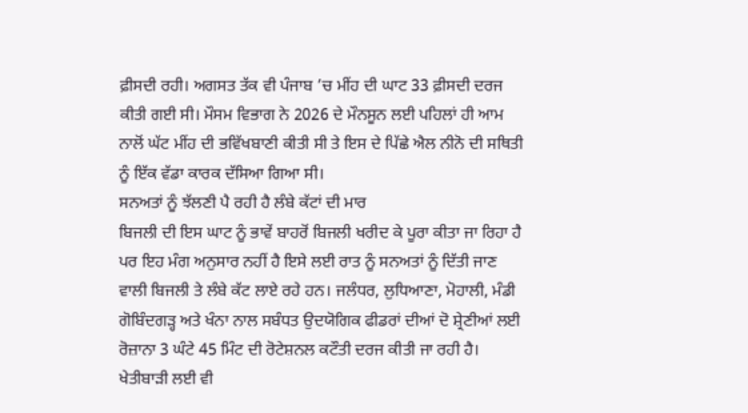ਫ਼ੀਸਦੀ ਰਹੀ। ਅਗਸਤ ਤੱਕ ਵੀ ਪੰਜਾਬ ’ਚ ਮੀਂਹ ਦੀ ਘਾਟ 33 ਫ਼ੀਸਦੀ ਦਰਜ ਕੀਤੀ ਗਈ ਸੀ। ਮੌਸਮ ਵਿਭਾਗ ਨੇ 2026 ਦੇ ਮੌਨਸੂਨ ਲਈ ਪਹਿਲਾਂ ਹੀ ਆਮ ਨਾਲੋਂ ਘੱਟ ਮੀਂਹ ਦੀ ਭਵਿੱਖਬਾਣੀ ਕੀਤੀ ਸੀ ਤੇ ਇਸ ਦੇ ਪਿੱਛੇ ਐਲ ਨੀਨੋ ਦੀ ਸਥਿਤੀ ਨੂੰ ਇੱਕ ਵੱਡਾ ਕਾਰਕ ਦੱਸਿਆ ਗਿਆ ਸੀ।
ਸਨਅਤਾਂ ਨੂੰ ਝੱਲਣੀ ਪੈ ਰਹੀ ਹੈ ਲੰਬੇ ਕੱਟਾਂ ਦੀ ਮਾਰ
ਬਿਜਲੀ ਦੀ ਇਸ ਘਾਟ ਨੂੰ ਭਾਵੇਂ ਬਾਹਰੋਂ ਬਿਜਲੀ ਖਰੀਦ ਕੇ ਪੂਰਾ ਕੀਤਾ ਜਾ ਰਿਹਾ ਹੈ ਪਰ ਇਹ ਮੰਗ ਅਨੁਸਾਰ ਨਹੀਂ ਹੈ ਇਸੇ ਲਈ ਰਾਤ ਨੂੰ ਸਨਅਤਾਂ ਨੂੰ ਦਿੱਤੀ ਜਾਣ ਵਾਲੀ ਬਿਜਲੀ ਤੇ ਲੰਬੇ ਕੱਟ ਲਾਏ ਰਹੇ ਹਨ। ਜਲੰਧਰ, ਲੁਧਿਆਣਾ, ਮੋਹਾਲੀ, ਮੰਡੀ ਗੋਬਿੰਦਗੜ੍ਹ ਅਤੇ ਖੰਨਾ ਨਾਲ ਸਬੰਧਤ ਉਦਯੋਗਿਕ ਫੀਡਰਾਂ ਦੀਆਂ ਦੋ ਸ਼੍ਰੇਣੀਆਂ ਲਈ ਰੋਜ਼ਾਨਾ 3 ਘੰਟੇ 45 ਮਿੰਟ ਦੀ ਰੋਟੇਸ਼ਨਲ ਕਟੌਤੀ ਦਰਜ ਕੀਤੀ ਜਾ ਰਹੀ ਹੈ। ਖੇਤੀਬਾੜੀ ਲਈ ਵੀ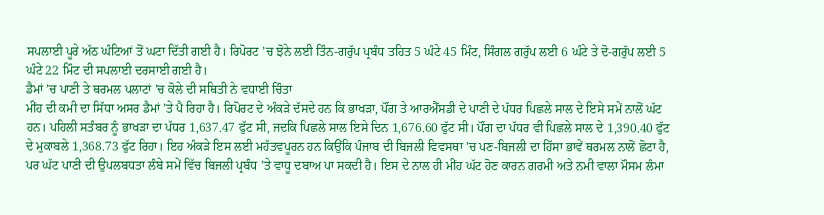ਸਪਲਾਈ ਪੂਰੇ ਅੱਠ ਘੰਟਿਆਂ ਤੋਂ ਘਟਾ ਦਿੱਤੀ ਗਈ ਹੈ। ਰਿਪੋਰਟ ’ਚ ਝੋਨੇ ਲਈ ਤਿੰਨ-ਗਰੁੱਪ ਪ੍ਰਬੰਧ ਤਹਿਤ 5 ਘੰਟੇ 45 ਮਿੰਟ, ਸਿੰਗਲ ਗਰੁੱਪ ਲਈ 6 ਘੰਟੇ ਤੇ ਦੋ-ਗਰੁੱਪ ਲਈ 5 ਘੰਟੇ 22 ਮਿੰਟ ਦੀ ਸਪਲਾਈ ਦਰਸਾਈ ਗਈ ਹੈ।
ਡੈਮਾਂ ’ਚ ਪਾਣੀ ਤੇ ਥਰਮਲ ਪਲਾਟਾਂ ’ਚ ਕੋਲੇ ਦੀ ਸਥਿਤੀ ਨੇ ਵਧਾਈ ਚਿੰਤਾ
ਮੀਂਹ ਦੀ ਕਮੀ ਦਾ ਸਿੱਧਾ ਅਸਰ ਡੈਮਾਂ ’ਤੇ ਪੈ ਰਿਹਾ ਹੈ। ਰਿਪੋਰਟ ਦੇ ਅੰਕੜੇ ਦੱਸਦੇ ਹਨ ਕਿ ਭਾਖੜਾ, ਪੌਂਗ ਤੇ ਆਰਐੱਸਡੀ ਦੇ ਪਾਣੀ ਦੇ ਪੱਧਰ ਪਿਛਲੇ ਸਾਲ ਦੇ ਇਸੇ ਸਮੇਂ ਨਾਲੋਂ ਘੱਟ ਹਨ। ਪਹਿਲੀ ਸਤੰਬਰ ਨੂੰ ਭਾਖੜਾ ਦਾ ਪੱਧਰ 1,637.47 ਫੁੱਟ ਸੀ, ਜਦਕਿ ਪਿਛਲੇ ਸਾਲ ਇਸੇ ਦਿਨ 1,676.60 ਫੁੱਟ ਸੀ। ਪੌਂਗ ਦਾ ਪੱਧਰ ਵੀ ਪਿਛਲੇ ਸਾਲ ਦੇ 1,390.40 ਫੁੱਟ ਦੇ ਮੁਕਾਬਲੇ 1,368.73 ਫੁੱਟ ਰਿਹਾ। ਇਹ ਅੰਕੜੇ ਇਸ ਲਈ ਮਹੱਤਵਪੂਰਨ ਹਨ ਕਿਉਂਕਿ ਪੰਜਾਬ ਦੀ ਬਿਜਲੀ ਵਿਵਸਥਾ ’ਚ ਪਣ-ਬਿਜਲੀ ਦਾ ਹਿੱਸਾ ਭਾਵੇਂ ਥਰਮਲ ਨਾਲੋਂ ਛੋਟਾ ਹੈ, ਪਰ ਘੱਟ ਪਾਣੀ ਦੀ ਉਪਲਬਧਤਾ ਲੰਬੇ ਸਮੇਂ ਵਿੱਚ ਬਿਜਲੀ ਪ੍ਰਬੰਧ ’ਤੇ ਵਾਧੂ ਦਬਾਅ ਪਾ ਸਕਦੀ ਹੈ। ਇਸ ਦੇ ਨਾਲ ਹੀ ਮੀਂਹ ਘੱਟ ਹੋਣ ਕਾਰਨ ਗਰਮੀ ਅਤੇ ਨਮੀ ਵਾਲਾ ਮੌਸਮ ਲੰਮਾ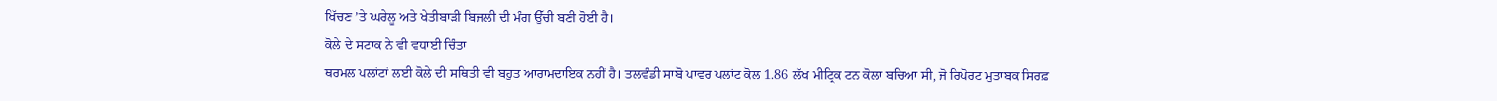ਖਿੱਚਣ ’ਤੇ ਘਰੇਲੂ ਅਤੇ ਖੇਤੀਬਾੜੀ ਬਿਜਲੀ ਦੀ ਮੰਗ ਉੱਚੀ ਬਣੀ ਹੋਈ ਹੈ।
ਕੋਲੇ ਦੇ ਸਟਾਕ ਨੇ ਵੀ ਵਧਾਈ ਚਿੰਤਾ
ਥਰਮਲ ਪਲਾਂਟਾਂ ਲਈ ਕੋਲੇ ਦੀ ਸਥਿਤੀ ਵੀ ਬਹੁਤ ਆਰਾਮਦਾਇਕ ਨਹੀਂ ਹੈ। ਤਲਵੰਡੀ ਸਾਬੋ ਪਾਵਰ ਪਲਾਂਟ ਕੋਲ 1.86 ਲੱਖ ਮੀਟ੍ਰਿਕ ਟਨ ਕੋਲਾ ਬਚਿਆ ਸੀ, ਜੋ ਰਿਪੋਰਟ ਮੁਤਾਬਕ ਸਿਰਫ਼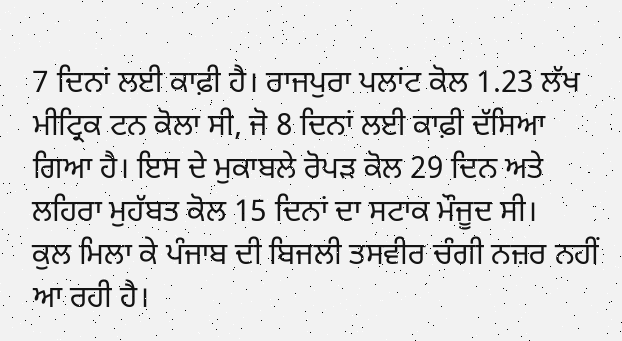7 ਦਿਨਾਂ ਲਈ ਕਾਫ਼ੀ ਹੈ। ਰਾਜਪੁਰਾ ਪਲਾਂਟ ਕੋਲ 1.23 ਲੱਖ ਮੀਟ੍ਰਿਕ ਟਨ ਕੋਲਾ ਸੀ, ਜੋ 8 ਦਿਨਾਂ ਲਈ ਕਾਫ਼ੀ ਦੱਸਿਆ ਗਿਆ ਹੈ। ਇਸ ਦੇ ਮੁਕਾਬਲੇ ਰੋਪੜ ਕੋਲ 29 ਦਿਨ ਅਤੇ ਲਹਿਰਾ ਮੁਹੱਬਤ ਕੋਲ 15 ਦਿਨਾਂ ਦਾ ਸਟਾਕ ਮੌਜੂਦ ਸੀ।
ਕੁਲ ਮਿਲਾ ਕੇ ਪੰਜਾਬ ਦੀ ਬਿਜਲੀ ਤਸਵੀਰ ਚੰਗੀ ਨਜ਼ਰ ਨਹੀਂ ਆ ਰਹੀ ਹੈ।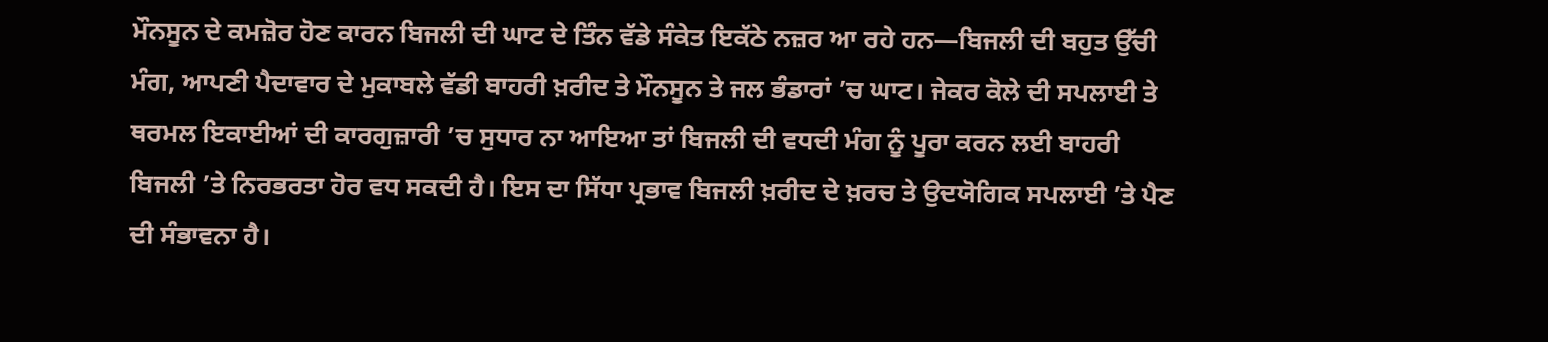ਮੌਨਸੂਨ ਦੇ ਕਮਜ਼ੋਰ ਹੋਣ ਕਾਰਨ ਬਿਜਲੀ ਦੀ ਘਾਟ ਦੇ ਤਿੰਨ ਵੱਡੇ ਸੰਕੇਤ ਇਕੱਠੇ ਨਜ਼ਰ ਆ ਰਹੇ ਹਨ—ਬਿਜਲੀ ਦੀ ਬਹੁਤ ਉੱਚੀ ਮੰਗ, ਆਪਣੀ ਪੈਦਾਵਾਰ ਦੇ ਮੁਕਾਬਲੇ ਵੱਡੀ ਬਾਹਰੀ ਖ਼ਰੀਦ ਤੇ ਮੌਨਸੂਨ ਤੇ ਜਲ ਭੰਡਾਰਾਂ ’ਚ ਘਾਟ। ਜੇਕਰ ਕੋਲੇ ਦੀ ਸਪਲਾਈ ਤੇ ਥਰਮਲ ਇਕਾਈਆਂ ਦੀ ਕਾਰਗੁਜ਼ਾਰੀ ’ਚ ਸੁਧਾਰ ਨਾ ਆਇਆ ਤਾਂ ਬਿਜਲੀ ਦੀ ਵਧਦੀ ਮੰਗ ਨੂੰ ਪੂਰਾ ਕਰਨ ਲਈ ਬਾਹਰੀ ਬਿਜਲੀ ’ਤੇ ਨਿਰਭਰਤਾ ਹੋਰ ਵਧ ਸਕਦੀ ਹੈ। ਇਸ ਦਾ ਸਿੱਧਾ ਪ੍ਰਭਾਵ ਬਿਜਲੀ ਖ਼ਰੀਦ ਦੇ ਖ਼ਰਚ ਤੇ ਉਦਯੋਗਿਕ ਸਪਲਾਈ ’ਤੇ ਪੈਣ ਦੀ ਸੰਭਾਵਨਾ ਹੈ।